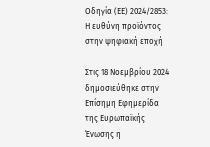Οδηγία (ΕΕ) 2024/2853: Η ευθύνη προϊόντος στην ψηφιακή εποχή

Στις 18 Νοεμβρίου 2024 δημοσιεύθηκε στην Επίσημη Εφημερίδα της Ευρωπαϊκής Ένωσης η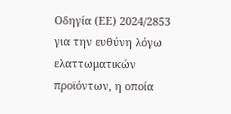Οδηγία (ΕΕ) 2024/2853 για την ευθύνη λόγω ελαττωματικών προϊόντων, η οποία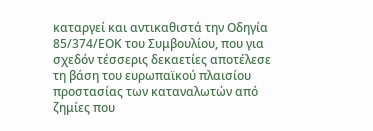καταργεί και αντικαθιστά την Οδηγία 85/374/ΕΟΚ του Συμβουλίου, που για σχεδόν τέσσερις δεκαετίες αποτέλεσε τη βάση του ευρωπαϊκού πλαισίου προστασίας των καταναλωτών από ζημίες που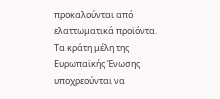προκαλούνται από ελαττωματικά προϊόντα. Τα κράτη μέλη της Ευρωπαϊκής Ένωσης υποχρεούνται να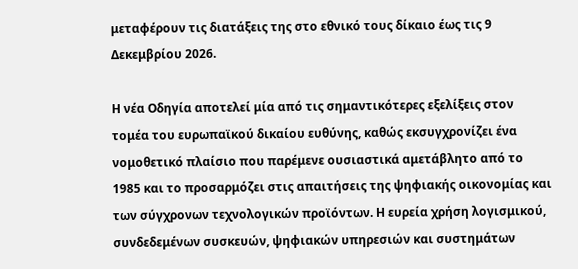μεταφέρουν τις διατάξεις της στο εθνικό τους δίκαιο έως τις 9 Δεκεμβρίου 2026.

Η νέα Οδηγία αποτελεί μία από τις σημαντικότερες εξελίξεις στον τομέα του ευρωπαϊκού δικαίου ευθύνης, καθώς εκσυγχρονίζει ένα νομοθετικό πλαίσιο που παρέμενε ουσιαστικά αμετάβλητο από το 1985 και το προσαρμόζει στις απαιτήσεις της ψηφιακής οικονομίας και των σύγχρονων τεχνολογικών προϊόντων. Η ευρεία χρήση λογισμικού, συνδεδεμένων συσκευών, ψηφιακών υπηρεσιών και συστημάτων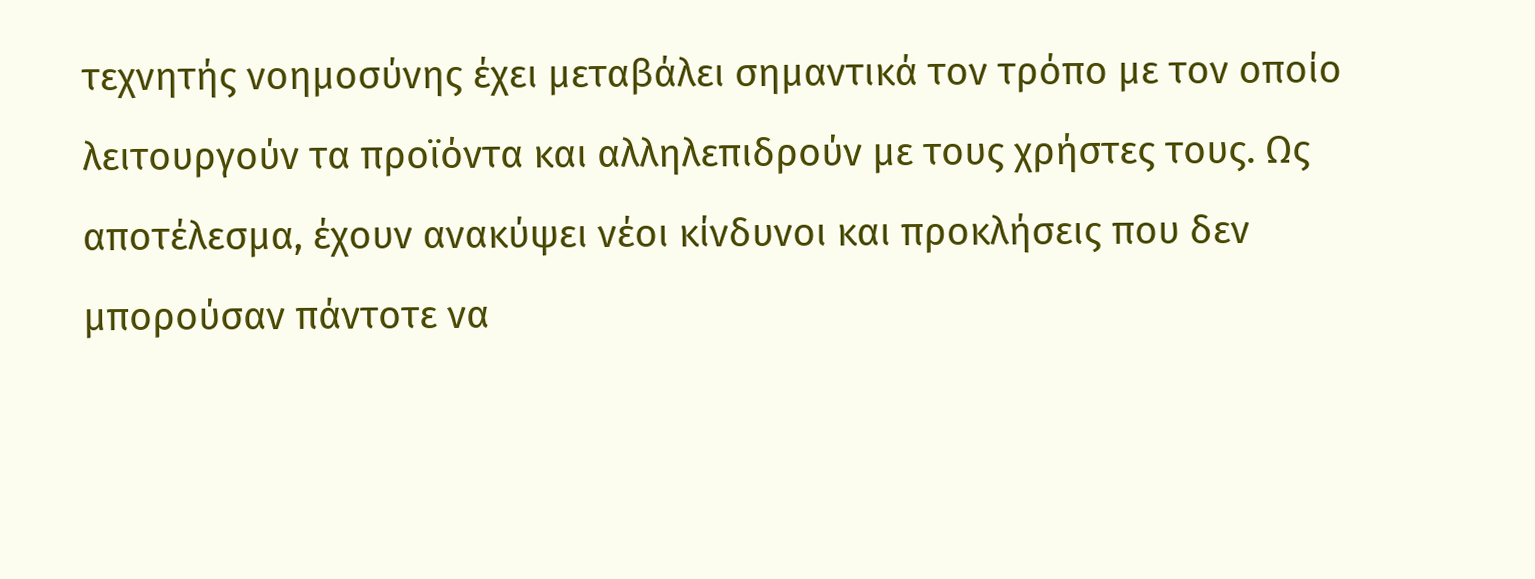τεχνητής νοημοσύνης έχει μεταβάλει σημαντικά τον τρόπο με τον οποίο λειτουργούν τα προϊόντα και αλληλεπιδρούν με τους χρήστες τους. Ως αποτέλεσμα, έχουν ανακύψει νέοι κίνδυνοι και προκλήσεις που δεν μπορούσαν πάντοτε να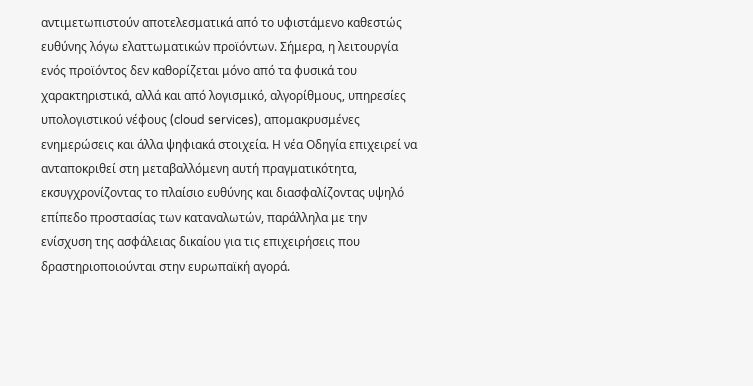αντιμετωπιστούν αποτελεσματικά από το υφιστάμενο καθεστώς ευθύνης λόγω ελαττωματικών προϊόντων. Σήμερα, η λειτουργία ενός προϊόντος δεν καθορίζεται μόνο από τα φυσικά του χαρακτηριστικά, αλλά και από λογισμικό, αλγορίθμους, υπηρεσίες υπολογιστικού νέφους (cloud services), απομακρυσμένες ενημερώσεις και άλλα ψηφιακά στοιχεία. Η νέα Οδηγία επιχειρεί να ανταποκριθεί στη μεταβαλλόμενη αυτή πραγματικότητα, εκσυγχρονίζοντας το πλαίσιο ευθύνης και διασφαλίζοντας υψηλό επίπεδο προστασίας των καταναλωτών, παράλληλα με την ενίσχυση της ασφάλειας δικαίου για τις επιχειρήσεις που δραστηριοποιούνται στην ευρωπαϊκή αγορά.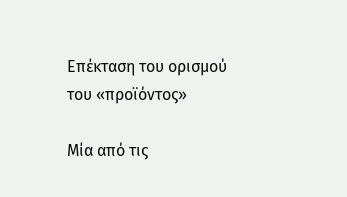Επέκταση του ορισμού του «προϊόντος»

Μία από τις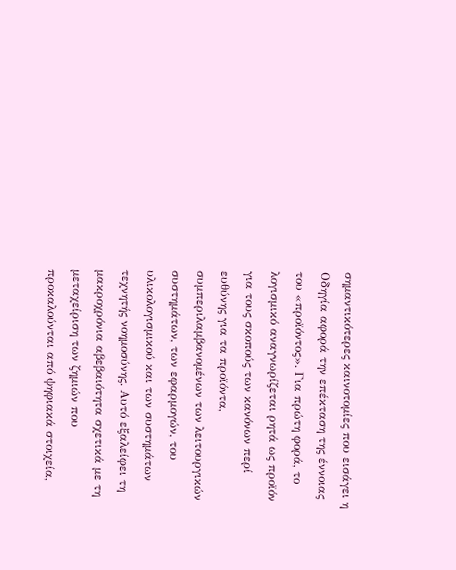σημαντικότερες καινοτομίες που εισάγει η Οδηγία αφορά την επέκταση της έννοιας του «προϊόντος». Για πρώτη φορά, το λογισμικό αναγνωρίζεται ρητά ως προϊόν για τους σκοπούς των κανόνων περί ευθύνης για τα προϊόντα, συμπεριλαμβανομένων των λειτουργικών συστημάτων, των εφαρμογών, του υλικολογισμικού και των συστημάτων τεχνητής νοημοσύνης. Αυτό εξαλείφει τη μακροχρόνια αβεβαιότητα σχετικά με τη μεταχείριση των ζημιών που προκαλούνται από ψηφιακά στοιχεία,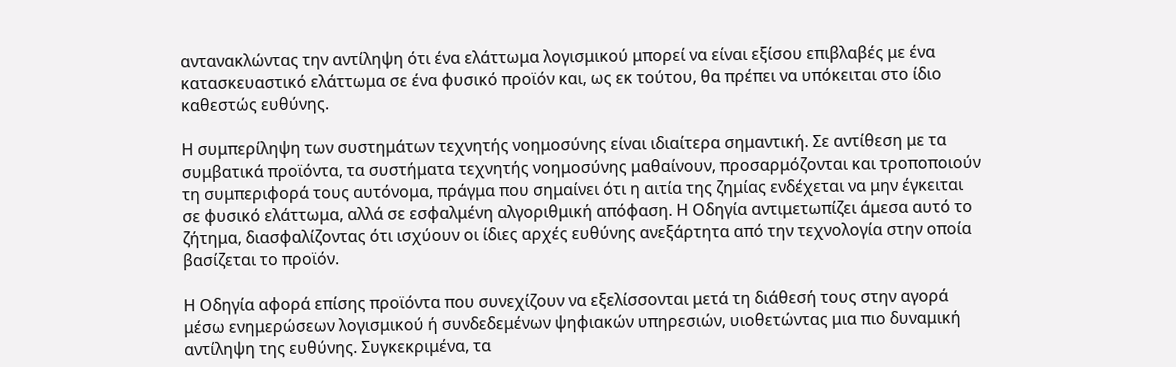αντανακλώντας την αντίληψη ότι ένα ελάττωμα λογισμικού μπορεί να είναι εξίσου επιβλαβές με ένα κατασκευαστικό ελάττωμα σε ένα φυσικό προϊόν και, ως εκ τούτου, θα πρέπει να υπόκειται στο ίδιο καθεστώς ευθύνης.

Η συμπερίληψη των συστημάτων τεχνητής νοημοσύνης είναι ιδιαίτερα σημαντική. Σε αντίθεση με τα συμβατικά προϊόντα, τα συστήματα τεχνητής νοημοσύνης μαθαίνουν, προσαρμόζονται και τροποποιούν τη συμπεριφορά τους αυτόνομα, πράγμα που σημαίνει ότι η αιτία της ζημίας ενδέχεται να μην έγκειται σε φυσικό ελάττωμα, αλλά σε εσφαλμένη αλγοριθμική απόφαση. Η Οδηγία αντιμετωπίζει άμεσα αυτό το ζήτημα, διασφαλίζοντας ότι ισχύουν οι ίδιες αρχές ευθύνης ανεξάρτητα από την τεχνολογία στην οποία βασίζεται το προϊόν.

Η Οδηγία αφορά επίσης προϊόντα που συνεχίζουν να εξελίσσονται μετά τη διάθεσή τους στην αγορά μέσω ενημερώσεων λογισμικού ή συνδεδεμένων ψηφιακών υπηρεσιών, υιοθετώντας μια πιο δυναμική αντίληψη της ευθύνης. Συγκεκριμένα, τα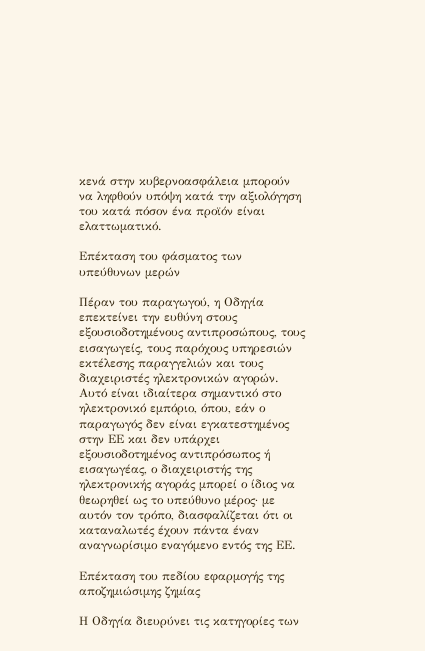κενά στην κυβερνοασφάλεια μπορούν να ληφθούν υπόψη κατά την αξιολόγηση του κατά πόσον ένα προϊόν είναι ελαττωματικό.

Επέκταση του φάσματος των υπεύθυνων μερών

Πέραν του παραγωγού, η Οδηγία επεκτείνει την ευθύνη στους εξουσιοδοτημένους αντιπροσώπους, τους εισαγωγείς, τους παρόχους υπηρεσιών εκτέλεσης παραγγελιών και τους διαχειριστές ηλεκτρονικών αγορών. Αυτό είναι ιδιαίτερα σημαντικό στο ηλεκτρονικό εμπόριο, όπου, εάν ο παραγωγός δεν είναι εγκατεστημένος στην ΕΕ και δεν υπάρχει εξουσιοδοτημένος αντιπρόσωπος ή εισαγωγέας, ο διαχειριστής της ηλεκτρονικής αγοράς μπορεί ο ίδιος να θεωρηθεί ως το υπεύθυνο μέρος· με αυτόν τον τρόπο, διασφαλίζεται ότι οι καταναλωτές έχουν πάντα έναν αναγνωρίσιμο εναγόμενο εντός της ΕΕ.

Επέκταση του πεδίου εφαρμογής της αποζημιώσιμης ζημίας

Η Οδηγία διευρύνει τις κατηγορίες των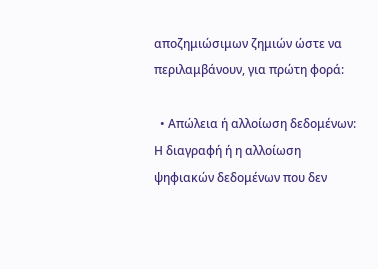αποζημιώσιμων ζημιών ώστε να περιλαμβάνουν, για πρώτη φορά:

  • Απώλεια ή αλλοίωση δεδομένων: Η διαγραφή ή η αλλοίωση ψηφιακών δεδομένων που δεν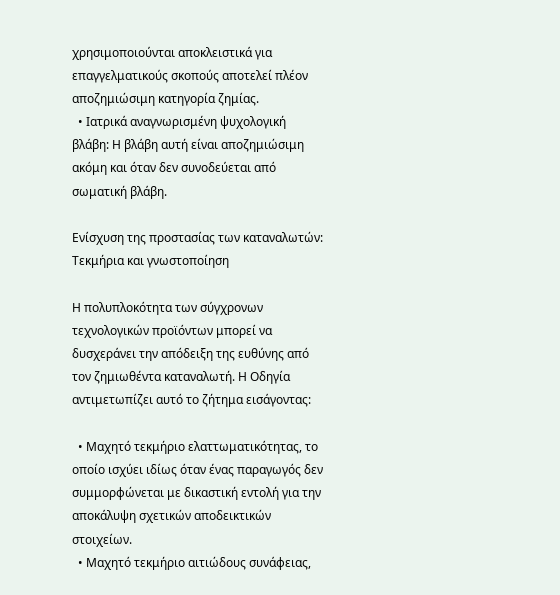χρησιμοποιούνται αποκλειστικά για επαγγελματικούς σκοπούς αποτελεί πλέον αποζημιώσιμη κατηγορία ζημίας.
  • Ιατρικά αναγνωρισμένη ψυχολογική βλάβη: Η βλάβη αυτή είναι αποζημιώσιμη ακόμη και όταν δεν συνοδεύεται από σωματική βλάβη.

Ενίσχυση της προστασίας των καταναλωτών: Τεκμήρια και γνωστοποίηση

Η πολυπλοκότητα των σύγχρονων τεχνολογικών προϊόντων μπορεί να δυσχεράνει την απόδειξη της ευθύνης από τον ζημιωθέντα καταναλωτή. Η Οδηγία αντιμετωπίζει αυτό το ζήτημα εισάγοντας:

  • Μαχητό τεκμήριο ελαττωματικότητας, το οποίο ισχύει ιδίως όταν ένας παραγωγός δεν συμμορφώνεται με δικαστική εντολή για την αποκάλυψη σχετικών αποδεικτικών στοιχείων.
  • Μαχητό τεκμήριο αιτιώδους συνάφειας,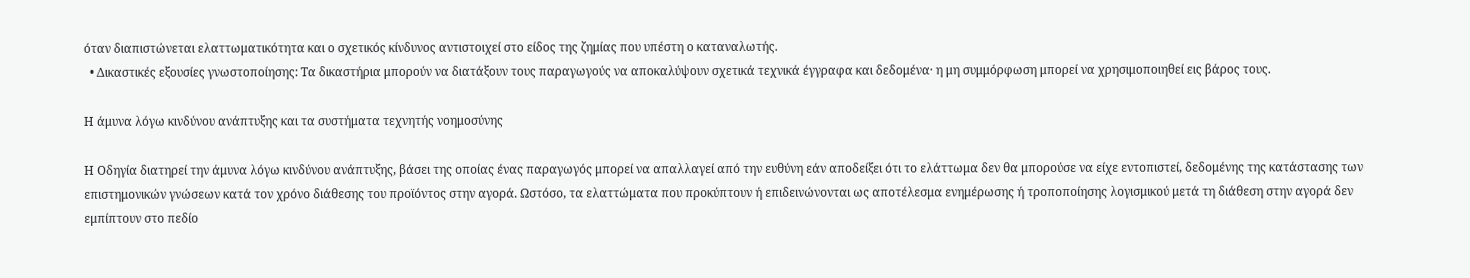όταν διαπιστώνεται ελαττωματικότητα και ο σχετικός κίνδυνος αντιστοιχεί στο είδος της ζημίας που υπέστη ο καταναλωτής.
  • Δικαστικές εξουσίες γνωστοποίησης: Τα δικαστήρια μπορούν να διατάξουν τους παραγωγούς να αποκαλύψουν σχετικά τεχνικά έγγραφα και δεδομένα· η μη συμμόρφωση μπορεί να χρησιμοποιηθεί εις βάρος τους.

Η άμυνα λόγω κινδύνου ανάπτυξης και τα συστήματα τεχνητής νοημοσύνης

Η Οδηγία διατηρεί την άμυνα λόγω κινδύνου ανάπτυξης, βάσει της οποίας ένας παραγωγός μπορεί να απαλλαγεί από την ευθύνη εάν αποδείξει ότι το ελάττωμα δεν θα μπορούσε να είχε εντοπιστεί, δεδομένης της κατάστασης των επιστημονικών γνώσεων κατά τον χρόνο διάθεσης του προϊόντος στην αγορά. Ωστόσο, τα ελαττώματα που προκύπτουν ή επιδεινώνονται ως αποτέλεσμα ενημέρωσης ή τροποποίησης λογισμικού μετά τη διάθεση στην αγορά δεν εμπίπτουν στο πεδίο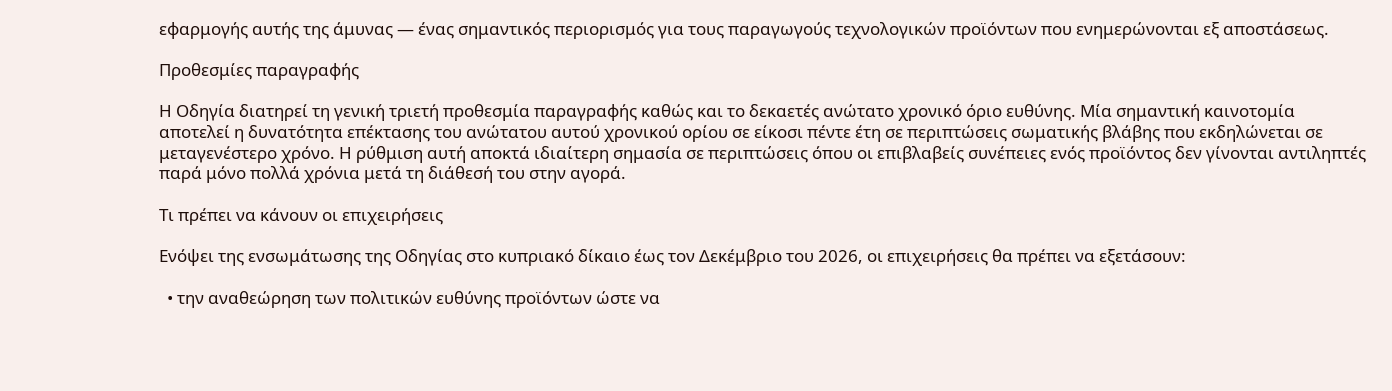εφαρμογής αυτής της άμυνας — ένας σημαντικός περιορισμός για τους παραγωγούς τεχνολογικών προϊόντων που ενημερώνονται εξ αποστάσεως.

Προθεσμίες παραγραφής

Η Οδηγία διατηρεί τη γενική τριετή προθεσμία παραγραφής καθώς και το δεκαετές ανώτατο χρονικό όριο ευθύνης. Μία σημαντική καινοτομία αποτελεί η δυνατότητα επέκτασης του ανώτατου αυτού χρονικού ορίου σε είκοσι πέντε έτη σε περιπτώσεις σωματικής βλάβης που εκδηλώνεται σε μεταγενέστερο χρόνο. Η ρύθμιση αυτή αποκτά ιδιαίτερη σημασία σε περιπτώσεις όπου οι επιβλαβείς συνέπειες ενός προϊόντος δεν γίνονται αντιληπτές παρά μόνο πολλά χρόνια μετά τη διάθεσή του στην αγορά.

Τι πρέπει να κάνουν οι επιχειρήσεις

Ενόψει της ενσωμάτωσης της Οδηγίας στο κυπριακό δίκαιο έως τον Δεκέμβριο του 2026, οι επιχειρήσεις θα πρέπει να εξετάσουν:

  • την αναθεώρηση των πολιτικών ευθύνης προϊόντων ώστε να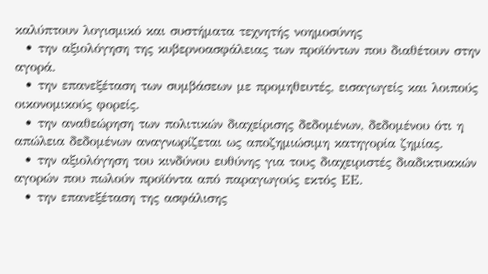καλύπτουν λογισμικό και συστήματα τεχνητής νοημοσύνης
  • την αξιολόγηση της κυβερνοασφάλειας των προϊόντων που διαθέτουν στην αγορά.
  • την επανεξέταση των συμβάσεων με προμηθευτές, εισαγωγείς και λοιπούς οικονομικούς φορείς.
  • την αναθεώρηση των πολιτικών διαχείρισης δεδομένων, δεδομένου ότι η απώλεια δεδομένων αναγνωρίζεται ως αποζημιώσιμη κατηγορία ζημίας.
  • την αξιολόγηση του κινδύνου ευθύνης για τους διαχειριστές διαδικτυακών αγορών που πωλούν προϊόντα από παραγωγούς εκτός ΕΕ.
  • την επανεξέταση της ασφάλισης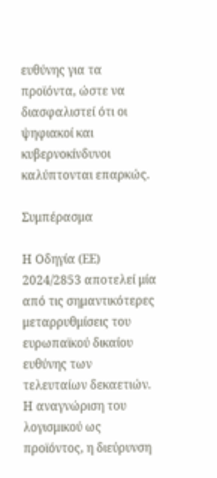ευθύνης για τα προϊόντα, ώστε να διασφαλιστεί ότι οι ψηφιακοί και κυβερνοκίνδυνοι καλύπτονται επαρκώς.

Συμπέρασμα

Η Οδηγία (ΕΕ) 2024/2853 αποτελεί μία από τις σημαντικότερες μεταρρυθμίσεις του ευρωπαϊκού δικαίου ευθύνης των τελευταίων δεκαετιών. Η αναγνώριση του λογισμικού ως προϊόντος, η διεύρυνση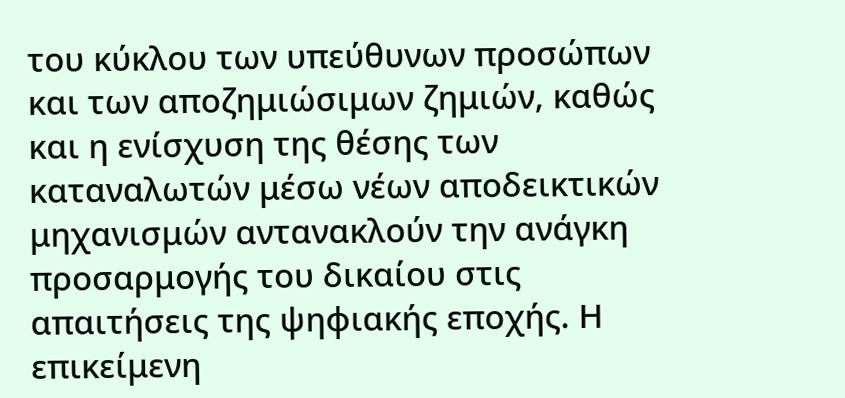του κύκλου των υπεύθυνων προσώπων και των αποζημιώσιμων ζημιών, καθώς και η ενίσχυση της θέσης των καταναλωτών μέσω νέων αποδεικτικών μηχανισμών αντανακλούν την ανάγκη προσαρμογής του δικαίου στις απαιτήσεις της ψηφιακής εποχής. Η επικείμενη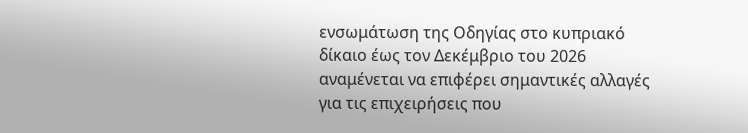ενσωμάτωση της Οδηγίας στο κυπριακό δίκαιο έως τον Δεκέμβριο του 2026 αναμένεται να επιφέρει σημαντικές αλλαγές για τις επιχειρήσεις που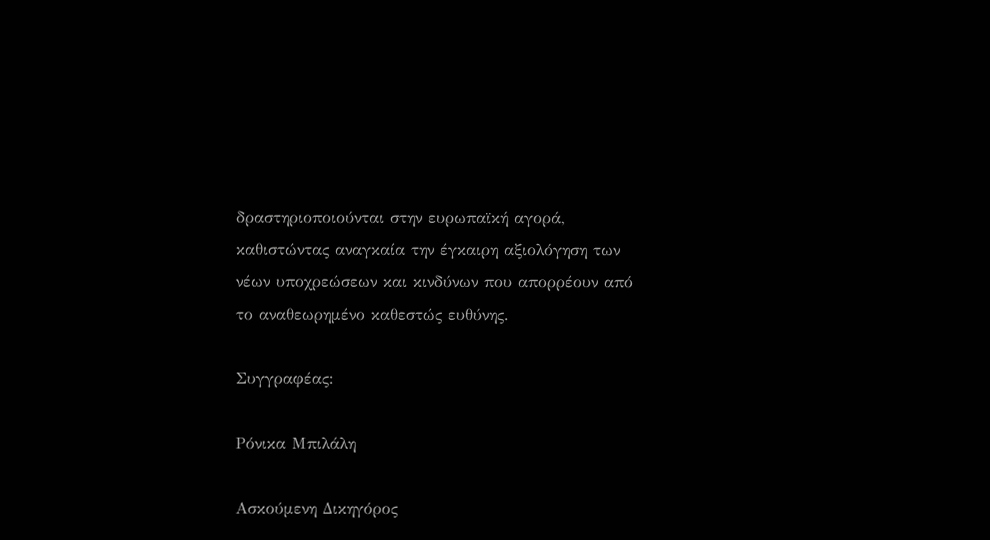δραστηριοποιούνται στην ευρωπαϊκή αγορά, καθιστώντας αναγκαία την έγκαιρη αξιολόγηση των νέων υποχρεώσεων και κινδύνων που απορρέουν από το αναθεωρημένο καθεστώς ευθύνης.

Συγγραφέας:

Ρόνικα Μπιλάλη

Ασκούμενη Δικηγόρος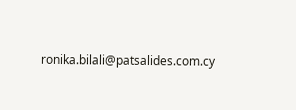ronika.bilali@patsalides.com.cy